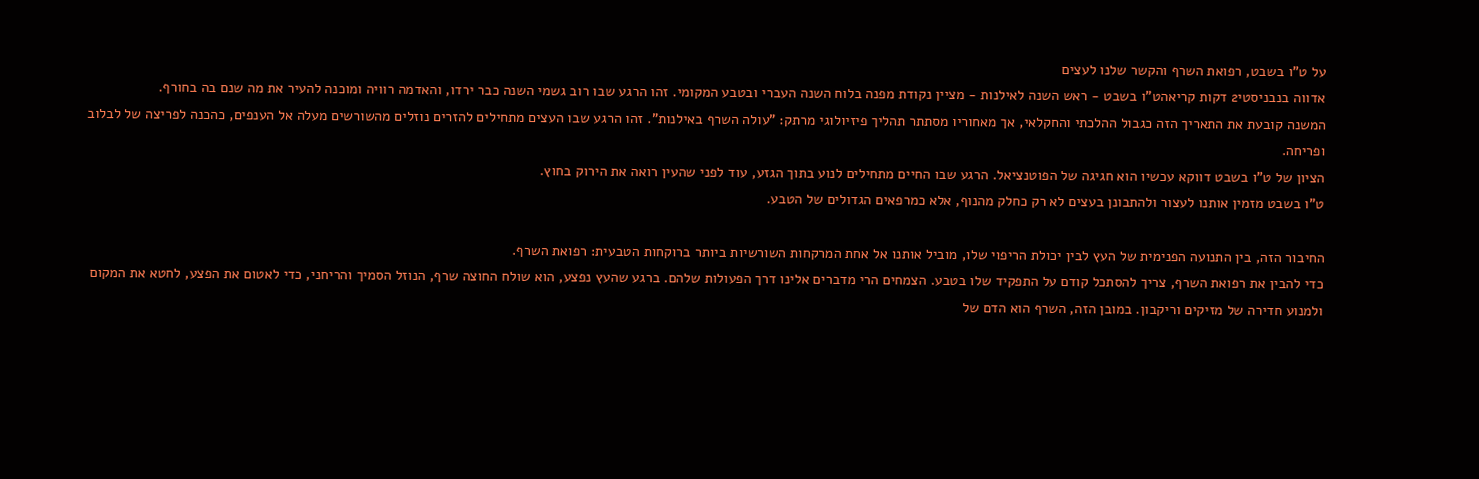על ט"ו בשבט, רפואת השרף והקשר שלנו לעצים
אדווה בנבניסטי2 דקות קריאהט"ו בשבט - ראש השנה לאילנות - מציין נקודת מפנה בלוח השנה העברי ובטבע המקומי. זהו הרגע שבו רוב גשמי השנה כבר ירדו, והאדמה רוויה ומוכנה להעיר את מה שנם בה בחורף.
המשנה קובעת את התאריך הזה כגבול ההלכתי והחקלאי, אך מאחוריו מסתתר תהליך פיזיולוגי מרתק: "עולה השרף באילנות". זהו הרגע שבו העצים מתחילים להזרים נוזלים מהשורשים מעלה אל הענפים, כהכנה לפריצה של לבלוב ופריחה.
הציון של ט"ו בשבט דווקא עכשיו הוא חגיגה של הפוטנציאל. הרגע שבו החיים מתחילים לנוע בתוך הגזע, עוד לפני שהעין רואה את הירוק בחוץ.
ט"ו בשבט מזמין אותנו לעצור ולהתבונן בעצים לא רק כחלק מהנוף, אלא כמרפאים הגדולים של הטבע.

החיבור הזה, בין התנועה הפנימית של העץ לבין יכולת הריפוי שלו, מוביל אותנו אל אחת המרקחות השורשיות ביותר ברוקחות הטבעית: רפואת השרף.
כדי להבין את רפואת השרף, צריך להסתכל קודם על התפקיד שלו בטבע. הצמחים הרי מדברים אלינו דרך הפעולות שלהם. ברגע שהעץ נפצע, הוא שולח החוצה שרף, הנוזל הסמיך והריחני, כדי לאטום את הפצע, לחטא את המקום ולמנוע חדירה של מזיקים וריקבון. במובן הזה, השרף הוא הדם של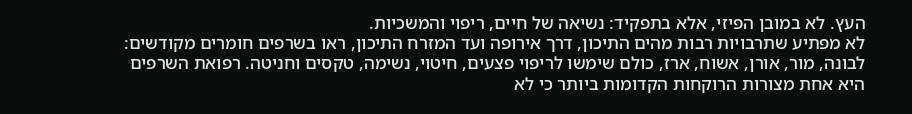העץ. לא במובן הפיזי, אלא בתפקיד: נשיאה של חיים, ריפוי והמשכיות.
לא מפתיע שתרבויות רבות מהים התיכון, דרך אירופה ועד המזרח התיכון, ראו בשרפים חומרים מקודשים: לבונה, מור, אורן, אשוח, ארז, כולם שימשו לריפוי פצעים, חיטוי, נשימה, טקסים וחניטה. רפואת השרפים היא אחת מצורות הרוקחות הקדומות ביותר כי לא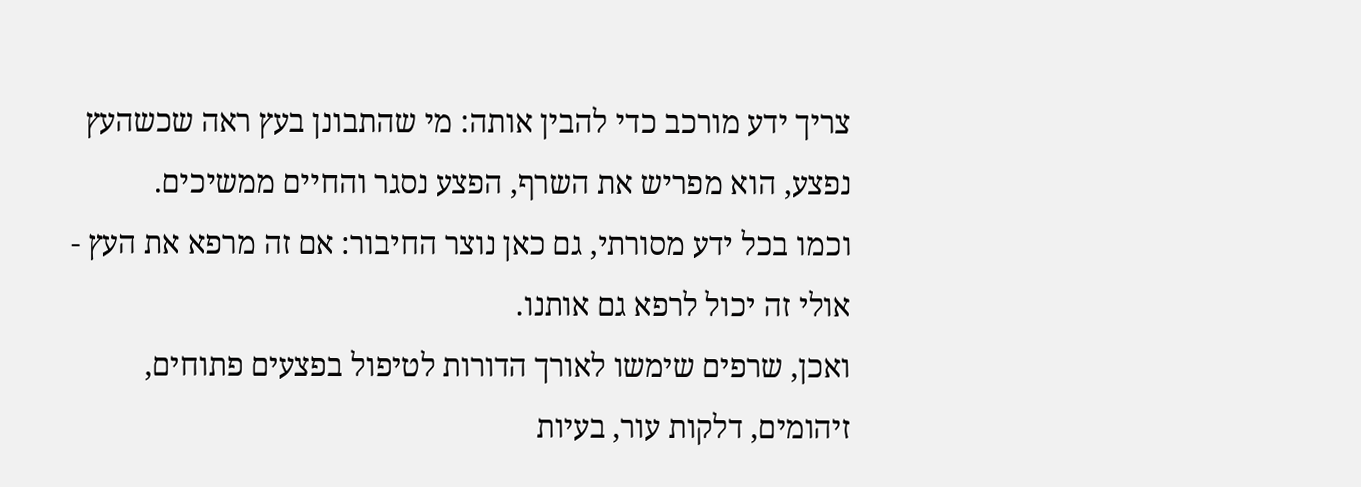צריך ידע מורכב כדי להבין אותה: מי שהתבונן בעץ ראה שכשהעץ נפצע, הוא מפריש את השרף, הפצע נסגר והחיים ממשיכים.
וכמו בכל ידע מסורתי, גם כאן נוצר החיבור: אם זה מרפא את העץ - אולי זה יכול לרפא גם אותנו.
ואכן, שרפים שימשו לאורך הדורות לטיפול בפצעים פתוחים, זיהומים, דלקות עור, בעיות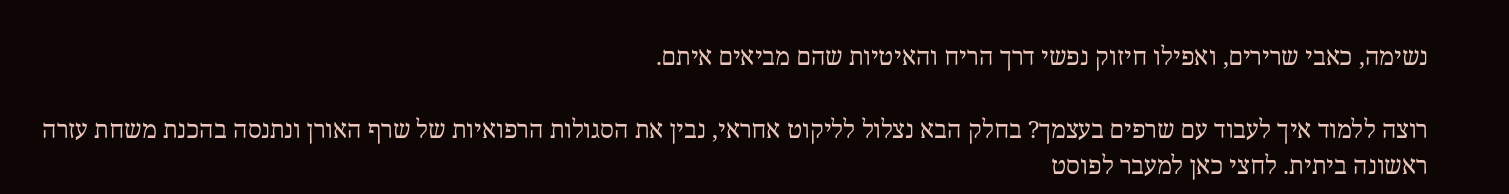נשימה, כאבי שרירים, ואפילו חיזוק נפשי דרך הריח והאיטיות שהם מביאים איתם.

רוצה ללמוד איך לעבוד עם שרפים בעצמך? בחלק הבא נצלול לליקוט אחראי, נבין את הסגולות הרפואיות של שרף האורן ונתנסה בהכנת משחת עזרה ראשונה ביתית. לחצי כאן למעבר לפוסט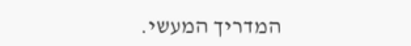המדריך המעשי.